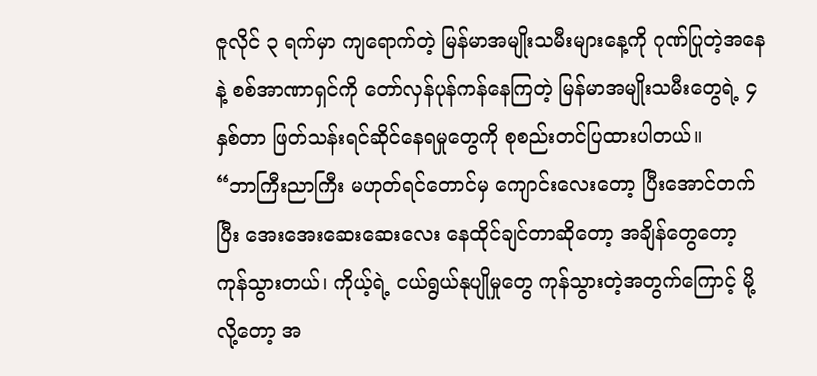ဇူလိုင် ၃ ရက်မှာ ကျရောက်တဲ့ မြန်မာအမျိုးသမီးများနေ့ကို ဂုဏ်ပြုတဲ့အနေနဲ့ စစ်အာဏာရှင်ကို တော်လှန်ပုန်ကန်နေကြတဲ့ မြန်မာအမျိုးသမီးတွေရဲ့ ၄ နှစ်တာ ဖြတ်သန်းရင်ဆိုင်နေရမှုတွေကို စုစည်းတင်ပြထားပါတယ်။
“ဘာကြီးညာကြီး မဟုတ်ရင်တောင်မှ ကျောင်းလေးတော့ ပြီးအောင်တက်ပြီး အေးအေးဆေးဆေးလေး နေထိုင်ချင်တာဆိုတော့ အချိန်တွေတော့ ကုန်သွားတယ်၊ ကိုယ့်ရဲ့ ငယ်ရွယ်နုပျိုမှုတွေ ကုန်သွားတဲ့အတွက်ကြောင့် မို့လို့တော့ အ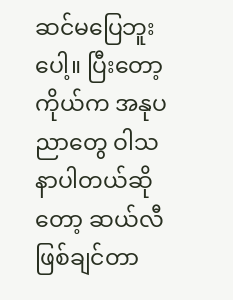ဆင်မပြေဘူးပေါ့။ ပြီးတော့ ကိုယ်က အနုပညာတွေ ဝါသနာပါတယ်ဆိုတော့ ဆယ်လီဖြစ်ချင်တာ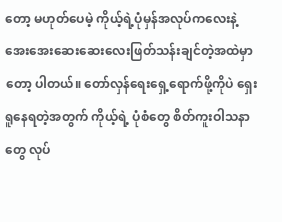တော့ မဟုတ်ပေမဲ့ ကိုယ့်ရဲ့ပုံမှန်အလုပ်ကလေးနဲ့ အေးအေးဆေးဆေးလေးဖြတ်သန်းချင်တဲ့အထဲမှာတော့ ပါတယ်။ တော်လှန်ရေးရှေ့ရောက်ဖို့ကိုပဲ ရှေးရူနေရတဲ့အတွက် ကိုယ့်ရဲ့ ပုံစံတွေ စိတ်ကူးဝါသနာတွေ လုပ်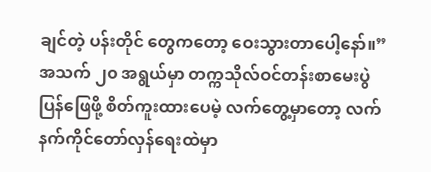ချင်တဲ့ ပန်းတိုင် တွေကတော့ ဝေးသွားတာပေါ့နော်။”
အသက် ၂၀ အရွယ်မှာ တက္ကသိုလ်ဝင်တန်းစာမေးပွဲပြန်ဖြေဖို့ စိတ်ကူးထားပေမဲ့ လက်တွေ့မှာတော့ လက်နက်ကိုင်တော်လှန်ရေးထဲမှာ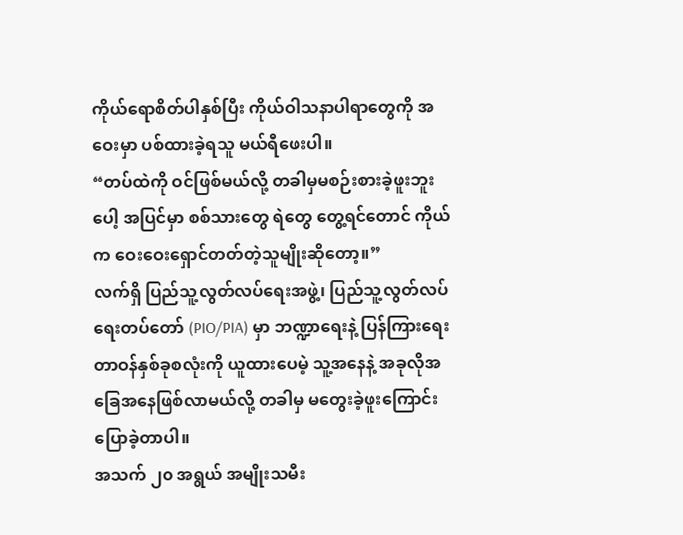ကိုယ်ရောစိတ်ပါနှစ်ပြီး ကိုယ်ဝါသနာပါရာတွေကို အဝေးမှာ ပစ်ထားခဲ့ရသူ မယ်ရီဖေးပါ။
“တပ်ထဲကို ဝင်ဖြစ်မယ်လို့ တခါမှမစဉ်းစားခဲ့ဖူးဘူးပေါ့ အပြင်မှာ စစ်သားတွေ ရဲတွေ တွေ့ရင်တောင် ကိုယ်က ဝေးဝေးရှောင်တတ်တဲ့သူမျိုးဆိုတော့။”
လက်ရှိ ပြည်သူ့လွတ်လပ်ရေးအဖွဲ့၊ ပြည်သူ့လွတ်လပ်ရေးတပ်တော် (PIO/PIA) မှာ ဘဏ္ဍာရေးနဲ့ ပြန်ကြားရေး တာဝန်နှစ်ခုစလုံးကို ယူထားပေမဲ့ သူ့အနေနဲ့ အခုလိုအခြေအနေဖြစ်လာမယ်လို့ တခါမှ မတွေးခဲ့ဖူးကြောင်း ပြောခဲ့တာပါ။
အသက် ၂၀ အရွယ် အမျိုးသမီး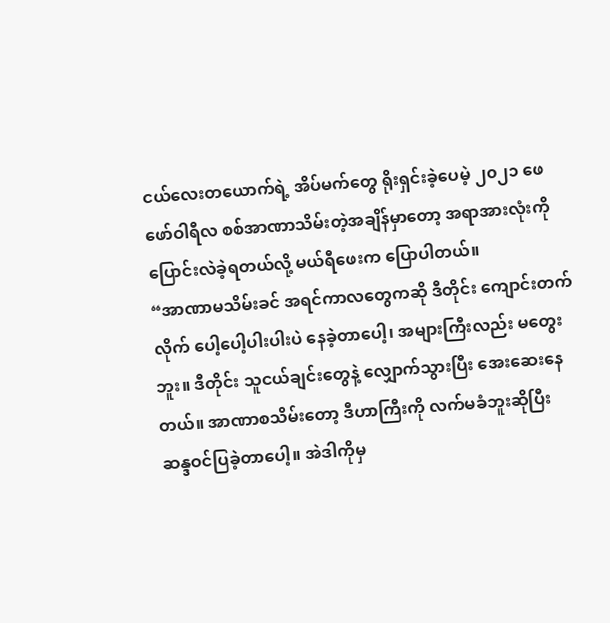ငယ်လေးတယောက်ရဲ့ အိပ်မက်တွေ ရိုးရှင်းခဲ့ပေမဲ့ ၂၀၂၁ ဖေဖော်ဝါရီလ စစ်အာဏာသိမ်းတဲ့အချိန်မှာတော့ အရာအားလုံးကို ပြောင်းလဲခဲ့ရတယ်လို့ မယ်ရီဖေးက ပြောပါတယ်။
“အာဏာမသိမ်းခင် အရင်ကာလတွေကဆို ဒီတိုင်း ကျောင်းတက်လိုက် ပေါ့ပေါ့ပါးပါးပဲ နေခဲ့တာပေါ့၊ အများကြီးလည်း မတွေးဘူး။ ဒီတိုင်း သူငယ်ချင်းတွေနဲ့ လျှောက်သွားပြီး အေးဆေးနေတယ်။ အာဏာစသိမ်းတော့ ဒီဟာကြီးကို လက်မခံဘူးဆိုပြီး ဆန္ဒဝင်ပြခဲ့တာပေါ့။ အဲဒါကိုမှ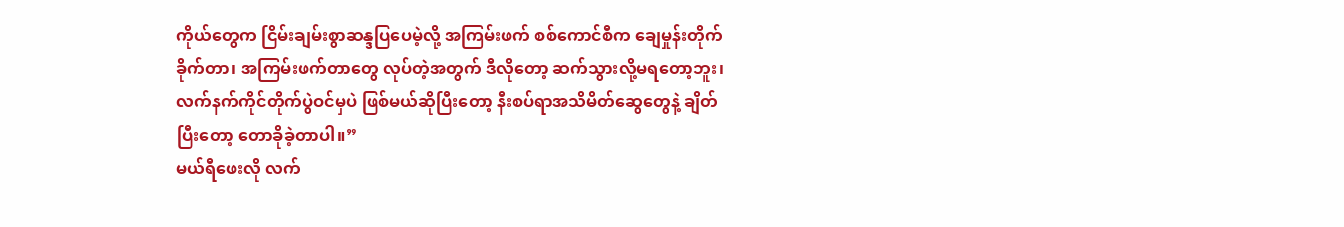ကိုယ်တွေက ငြိမ်းချမ်းစွာဆန္ဒပြပေမဲ့လို့ အကြမ်းဖက် စစ်ကောင်စီက ချေမှုန်းတိုက်ခိုက်တာ၊ အကြမ်းဖက်တာတွေ လုပ်တဲ့အတွက် ဒီလိုတော့ ဆက်သွားလို့မရတော့ဘူး၊ လက်နက်ကိုင်တိုက်ပွဲဝင်မှပဲ ဖြစ်မယ်ဆိုပြီးတော့ နီးစပ်ရာအသိမိတ်ဆွေတွေနဲ့ ချိတ်ပြီးတော့ တောခိုခဲ့တာပါ။”
မယ်ရီဖေးလို လက်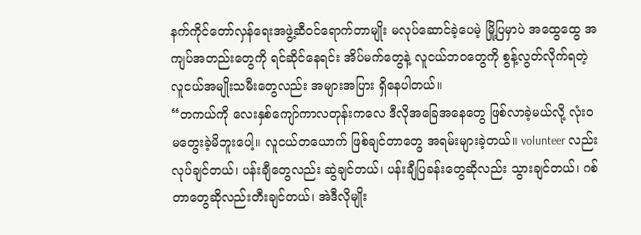နက်ကိုင်တော်လှန်ရေးအဖွဲ့ဆီဝင်ရောက်တာမျိုး မလုပ်ဆောင်ခဲ့ပေမဲ့ မြို့ပြမှာပဲ အထွေထွေ အကျပ်အတည်းတွေကို ရင်ဆိုင်နေရင်း အိပ်မက်တွေနဲ့ လူငယ်ဘဝတွေကို စွန့်လွတ်လိုက်ရတဲ့ လူငယ်အမျိုးသမီးတွေလည်း အများအပြား ရှိနေပါတယ်။
“တကယ်ကို လေးနှစ်ကျော်ကာလတုန်းကလေ ဒီလိုအခြေအနေတွေ ဖြစ်လာခဲ့မယ်လို့ လုံးဝမတွေးခဲ့မိဘူးပေါ့။ လူငယ်တယောက် ဖြစ်ချင်တာတွေ အရမ်းများခဲ့တယ်။ volunteer လည်း လုပ်ချင်တယ်၊ ပန်းချီတွေလည်း ဆွဲချင်တယ်၊ ပန်းချီပြခန်းတွေဆိုလည်း သွားချင်တယ်၊ ဂစ်တာတွေဆိုလည်းတီးချင်တယ်၊ အဲဒီလိုမျိုး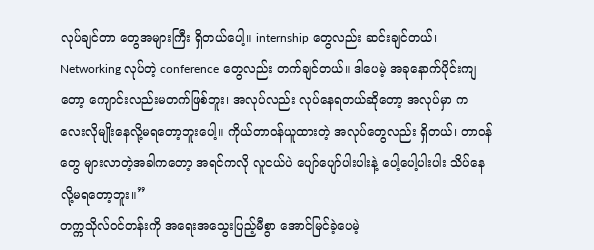လုပ်ချင်တာ တွေအများကြီး ရှိတယ်ပေါ့။ internship တွေလည်း ဆင်းချင်တယ်၊ Networking လုပ်တဲ့ conference တွေလည်း တက်ချင်တယ်။ ဒါပေမဲ့ အခုနောက်ပိုင်းကျတော့ ကျောင်းလည်းမတက်ဖြစ်ဘူး၊ အလုပ်လည်း လုပ်နေရတယ်ဆိုတော့ အလုပ်မှာ ကလေးလိုမျိုးနေလို့မရတော့ဘူးပေါ့။ ကိုယ်တာဝန်ယူထားတဲ့ အလုပ်တွေလည်း ရှိတယ်၊ တာဝန်တွေ များလာတဲ့အခါကတော့ အရင်ကလို လူငယ်ပဲ ပျော်ပျော်ပါးပါးနဲ့ ပေါ့ပေါ့ပါးပါး သိပ်နေလို့မရတော့ဘူး။”
တက္ကသိုလ်ဝင်တန်းကို အရေးအသွေးပြည့်မီစွာ အောင်မြင်ခဲ့ပေမဲ့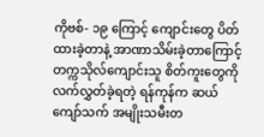ကိုဗစ်- ၁၉ ကြောင့် ကျောင်းတွေ ပိတ်ထားခဲ့တာနဲ့ အာဏာသိမ်းခဲ့တာကြောင့် တက္ကသိုလ်ကျောင်းသူ စိတ်ကူးတွေကို လက်လွှတ်ခဲ့ရတဲ့ ရန်ကုန်က ဆယ်ကျော်သက် အမျိုးသမီးတ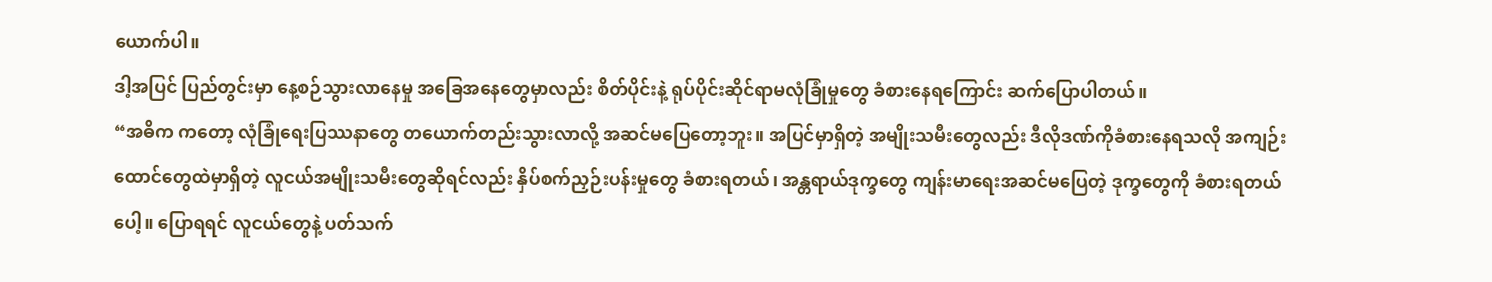ယောက်ပါ။
ဒါ့အပြင် ပြည်တွင်းမှာ နေ့စဉ်သွားလာနေမှု အခြေအနေတွေမှာလည်း စိတ်ပိုင်းနဲ့ ရုပ်ပိုင်းဆိုင်ရာမလုံခြုံမှုတွေ ခံစားနေရကြောင်း ဆက်ပြောပါတယ်။
“အဓိက ကတော့ လုံခြုံရေးပြဿနာတွေ တယောက်တည်းသွားလာလို့ အဆင်မပြေတော့ဘူး။ အပြင်မှာရှိတဲ့ အမျိုးသမီးတွေလည်း ဒီလိုဒဏ်ကိုခံစားနေရသလို အကျဉ်းထောင်တွေထဲမှာရှိတဲ့ လူငယ်အမျိုးသမီးတွေဆိုရင်လည်း နှိပ်စက်ညှဉ်းပန်းမှုတွေ ခံစားရတယ်၊ အန္တရာယ်ဒုက္ခတွေ ကျန်းမာရေးအဆင်မပြေတဲ့ ဒုက္ခတွေကို ခံစားရတယ်ပေါ့။ ပြောရရင် လူငယ်တွေနဲ့ ပတ်သက်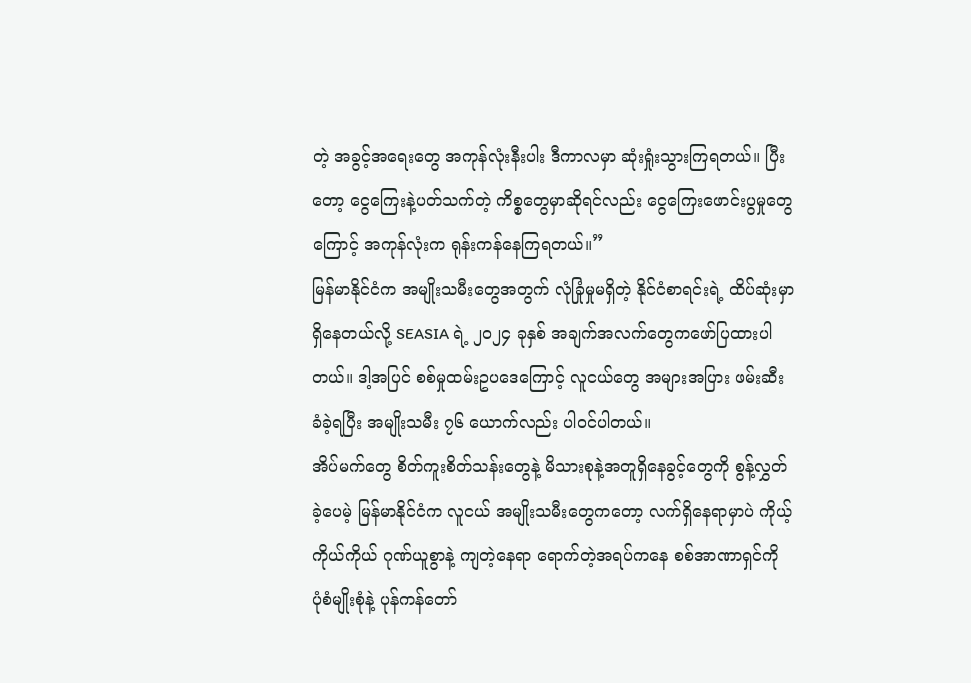တဲ့ အခွင့်အရေးတွေ အကုန်လုံးနီးပါး ဒီကာလမှာ ဆုံးရှုံးသွားကြရတယ်။ ပြီးတော့ ငွေကြေးနဲ့ပတ်သက်တဲ့ ကိစ္စတွေမှာဆိုရင်လည်း ငွေကြေးဖောင်းပွမှုတွေကြောင့် အကုန်လုံးက ရုန်းကန်နေကြရတယ်။”
မြန်မာနိုင်ငံက အမျိုးသမီးတွေအတွက် လုံခြုံမှုမရှိတဲ့ နိုင်ငံစာရင်းရဲ့ ထိပ်ဆုံးမှာ ရှိနေတယ်လို့ SEASIA ရဲ့ ၂၀၂၄ ခုနှစ် အချက်အလက်တွေကဖော်ပြထားပါတယ်။ ဒါ့အပြင် စစ်မှုထမ်းဥပဒေကြောင့် လူငယ်တွေ အများအပြား ဖမ်းဆီးခံခဲ့ရပြီး အမျိုးသမီး ၇၆ ယောက်လည်း ပါဝင်ပါတယ်။
အိပ်မက်တွေ စိတ်ကူးစိတ်သန်းတွေနဲ့ မိသားစုနဲ့အတူရှိနေခွင့်တွေကို စွန့်လွှတ်ခဲ့ပေမဲ့ မြန်မာနိုင်ငံက လူငယ် အမျိုးသမီးတွေကတော့ လက်ရှိနေရာမှာပဲ ကိုယ့်ကိုယ်ကိုယ် ဂုဏ်ယူစွာနဲ့ ကျတဲ့နေရာ ရောက်တဲ့အရပ်ကနေ စစ်အာဏာရှင်ကို ပုံစံမျိုးစုံနဲ့ ပုန်ကန်တော်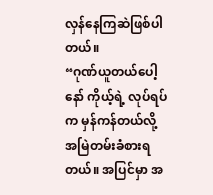လှန်နေကြဆဲဖြစ်ပါတယ်။
“ဂုဏ်ယူတယ်ပေါ့နော် ကိုယ့်ရဲ့ လုပ်ရပ်က မှန်ကန်တယ်လို့ အမြဲတမ်းခံစားရတယ်။ အပြင်မှာ အ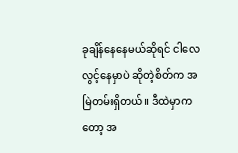ခုချိန်နေနေမယ်ဆိုရင် ငါလေလွင့်နေမှာပဲ ဆိုတဲ့စိတ်က အမြဲတမ်းရှိတယ်။ ဒီထဲမှာကတော့ အ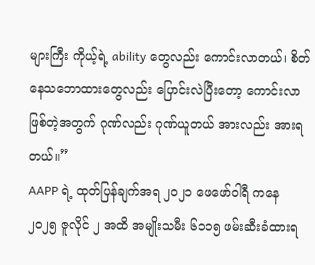များကြီး ကိုယ့်ရဲ့ ability တွေလည်း ကောင်းလာတယ်၊ စိတ်နေသဘောထားတွေလည်း ပြောင်းလဲပြီးတော့ ကောင်းလာဖြစ်တဲ့အတွက် ဂုဏ်လည်း ဂုဏ်ယူတယ် အားလည်း အားရတယ်။”
AAPP ရဲ့ ထုတ်ပြန်ချက်အရ ၂၀၂၁ ဖေဖော်ဝါရီ ကနေ ၂၀၂၅ ဇူလိုင် ၂ အထိ အမျိုးသမီး ၆၁၁၅ ဖမ်းဆီးခံထားရ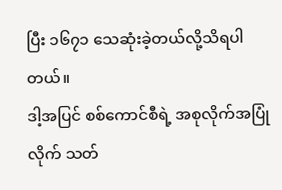ပြီး ၁၆၇၁ သေဆုံးခဲ့တယ်လို့သိရပါတယ်။
ဒါ့အပြင် စစ်ကောင်စီရဲ့ အစုလိုက်အပြုံလိုက် သတ်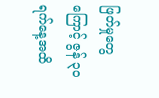ဖြတ်မှုတွေကြောင့် ဇွန် ၃၀ ရက်နေ့အထိ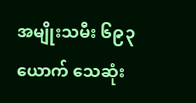အမျိုးသမီး ၆၉၃ ယောက် သေဆုံး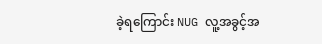ခဲ့ရကြောင်း NUG လူ့အခွင့်အ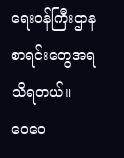ရေးဝန်ကြီးဌာန စာရင်းတွေအရ သိရတယ်။
ဝေဝေ